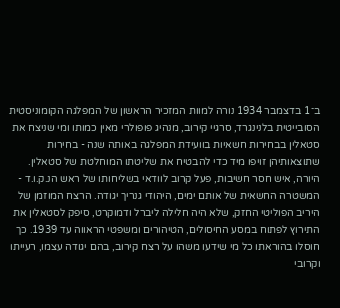ב־1 בדצמבר 1934 נורה למוות המזכיר הראשון של המפלגה הקומוניסטית הסובייטית בלנינגרד, סרגיי קירוב, מנהיג פופולרי מאין כמותו ומי שניצח את סטאלין בבחירות חשאיות בוועידת המפלגה באותה שנה - בחירות שתוצאותיהן זויפו מיד כדי להבטיח את שליטתו המוחלטת של סטאלין.
היורה, איש חסר חשיבות, פעל קרוב לוודאי בשליחותו של ראש הנ.ק.ו.ד - המשטרה החשאית של אותם ימים, היהודי גנריך יגודה. הרצח המוזמן של היריב הפוליטי החזק, שלא היה חלילה ליברל ודמוקרט, סיפק לסטאלין את התירוץ לפתוח במסע החיסולים, הטיהורים ומשפטי הראווה עד 1939. כך חוסלו בהוראתו כל מי שידעו משהו על רצח קירוב, בהם יגודה עצמו, רעייתו וקרובי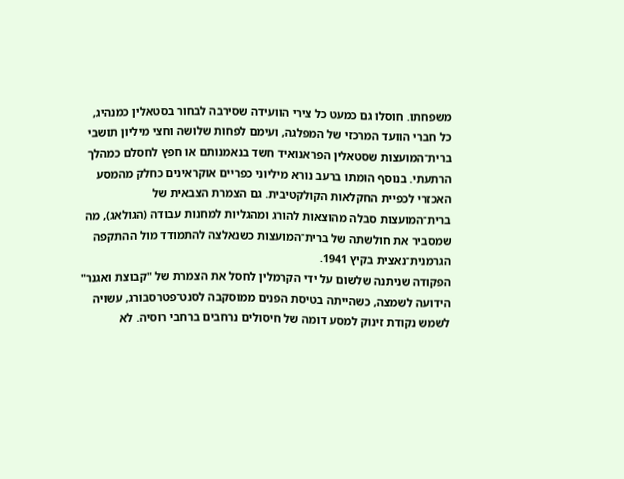משפחתו. חוסלו גם כמעט כל צירי הוועידה שסירבה לבחור בסטאלין כמנהיג, כל חברי הוועד המרכזי של המפלגה, ועימם לפחות שלושה וחצי מיליון תושבי ברית־המועצות שסטאלין הפראנואיד חשד בנאמנותם או חפץ לחסלם כמהלך הרתעתי. בנוסף הומתו ברעב נורא מיליוני כפריים אוקראינים כחלק מהמסע האכזרי לכפיית החקלאות הקולקטיבית. גם הצמרת הצבאית של ברית־המועצות סבלה מהוצאות להורג ומהגליות למחנות עבודה (הגולאג), מה שמסביר את חולשתה של ברית־המועצות כשנאלצה להתמודד מול ההתקפה הגרמנית־נאצית בקיץ 1941.
הפקודה שניתנה שלשום על ידי הקרמלין לחסל את הצמרת של "קבוצת ואגנר" הידועה לשמצה, כשהייתה בטיסת הפנים ממוסקבה לסנט־פטרסבורג, עשויה לשמש נקודת זינוק למסע דומה של חיסולים נרחבים ברחבי רוסיה. לא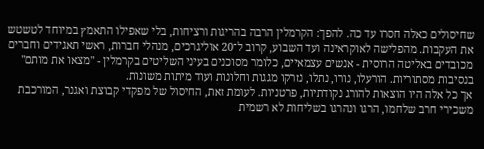שחיסולים כאלה חסרו עד כה. להפך: הקרמלין הרבה בהריגות ורציחות, בלי שאפילו התאמץ במיוחד לטשטש את העקבות. מהפלישה לאוקראינה ועד השבוע, קרוב ל־20 אוליגרכים, מנהלי חברות, ראשי תאגידים וחברים מכובדים באליטה הרוסית - אנשים עצמאיים, כלומר מסוכנים בעיני השליטים בקרמלין - "מצאו את מותם" בנסיבות מסתוריות. הורעלו, נורו, נתלו, נזרקו מגגות וחלונות ועוד מיתות משונות.
אך כל אלה היו הוצאות להורג נקודתיות, פרטניות. לעומת זאת, החיסול של מפקדי קבוצת ואגנר, המורכבת משכירי חרב שלחמו, הרגו ונהרגו בשליחות לא רשמית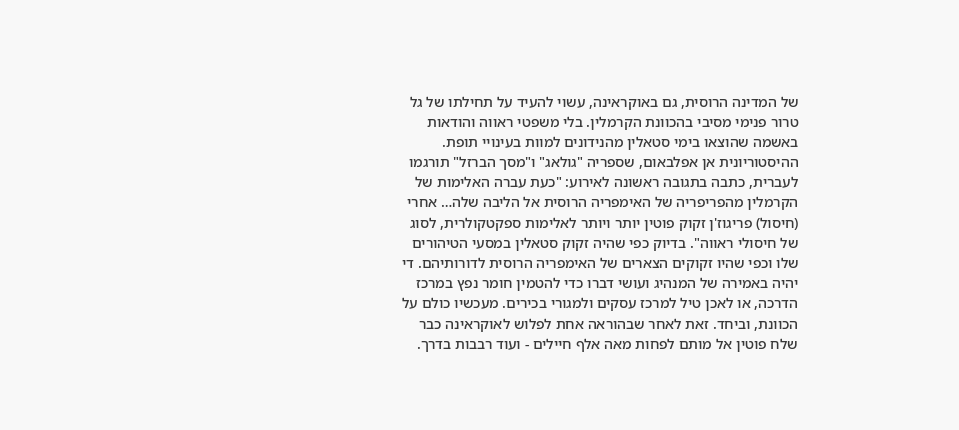של המדינה הרוסית, גם באוקראינה, עשוי להעיד על תחילתו של גל טרור פנימי מסיבי בהכוונת הקרמלין. בלי משפטי ראווה והודאות באשמה שהוצאו בימי סטאלין מהנידונים למוות בעינויי תופת.
ההיסטוריונית אן אפלבאום, שספריה "גולאג" ו"מסך הברזל" תורגמו לעברית, כתבה בתגובה ראשונה לאירוע: "כעת עברה האלימות של הקרמלין מהפריפריה של האימפריה הרוסית אל הליבה שלה… אחרי (חיסול) פריגוז'ן זקוק פוטין יותר ויותר לאלימות ספקטקולרית, לסוג של חיסולי ראווה". בדיוק כפי שהיה זקוק סטאלין במסעי הטיהורים שלו וכפי שהיו זקוקים הצארים של האימפריה הרוסית לדורותיהם. די יהיה באמירה של המנהיג ועושי דברו כדי להטמין חומר נפץ במרכז הדרכה, או לאכן טיל למרכז עסקים ולמגורי בכירים. מעכשיו כולם על הכוונת, וביחד. זאת לאחר שבהוראה אחת לפלוש לאוקראינה כבר שלח פוטין אל מותם לפחות מאה אלף חיילים - ועוד רבבות בדרך.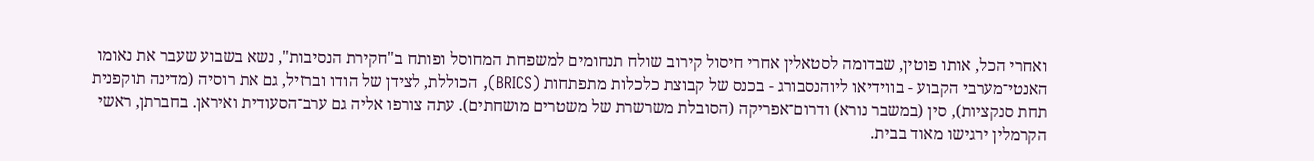ואחרי הכל, אותו פוטין, שבדומה לסטאלין אחרי חיסול קירוב שולח תנחומים למשפחת המחוסל ופותח ב"חקירת הנסיבות", נשא בשבוע שעבר את נאומו האנטי־מערבי הקבוע - בווידיאו ליוהנסבורג - בכנס של קבוצת כלכלות מתפתחות (BRICS), הכוללת, לצידן של הודו וברזיל, גם את רוסיה (מדינה תוקפנית תחת סנקציות), סין (במשבר נורא) ודרום־אפריקה (הסובלת משרשרת של משטרים מושחתים). עתה צורפו אליה גם ערב־הסעודית ואיראן. בחברתן, ראשי הקרמלין ירגישו מאוד בבית.